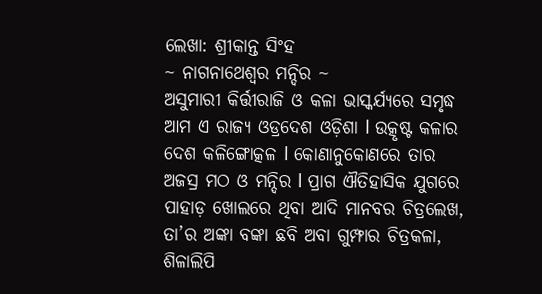ଲେଖା: ଶ୍ରୀକାନ୍ତ ସିଂହ
~ ନାଗନାଥେଶ୍ୱର ମନ୍ଦିର ~
ଅସୁମାରୀ କିର୍ତ୍ତୀରାଜି ଓ କଳା ଭାସ୍କର୍ଯ୍ୟରେ ସମୃଦ୍ଧ ଆମ ଏ ରାଜ୍ୟ ଓଡ୍ରଦେଶ ଓଡ଼ିଶା l ଉତ୍କୃଷ୍ଟ କଳାର ଦେଶ କଳିଙ୍ଗୋତ୍କଳ l କୋଣାନୁକୋଣରେ ତାର ଅଜସ୍ର ମଠ ଓ ମନ୍ଦିର l ପ୍ରାଗ ଐତିହାସିକ ଯୁଗରେ ପାହାଡ଼ ଖୋଲରେ ଥିବା ଆଦି ମାନବର ଚିତ୍ରଲେଖ, ତା’ର ଅଙ୍କା ବଙ୍କା ଛବି ଅବା ଗୁମ୍ଫାର ଚିତ୍ରକଳା, ଶିଳାଲିପି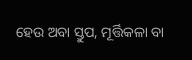ହେଉ ଅବା ସ୍ତୁପ, ମୂର୍ତ୍ତିକଳା ବା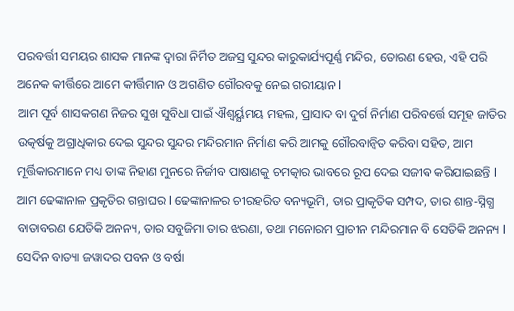ପରବର୍ତ୍ତୀ ସମୟର ଶାସକ ମାନଙ୍କ ଦ୍ୱାରା ନିର୍ମିତ ଅଜସ୍ର ସୁନ୍ଦର କାରୁକାର୍ଯ୍ୟପୂର୍ଣ୍ଣ ମନ୍ଦିର, ତୋରଣ ହେଉ, ଏହି ପରି ଅନେକ କୀର୍ତ୍ତିରେ ଆମେ କୀର୍ତ୍ତିମାନ ଓ ଅଗଣିତ ଗୌରବକୁ ନେଇ ଗରୀୟାନ l
ଆମ ପୂର୍ବ ଶାସକଗଣ ନିଜର ସୁଖ ସୁବିଧା ପାଇଁ ଐଶ୍ବର୍ୟ୍ଯମୟ ମହଲ, ପ୍ରାସାଦ ବା ଦୁର୍ଗ ନିର୍ମାଣ ପରିବର୍ତ୍ତେ ସମୂହ ଜାତିର ଉତ୍କର୍ଷକୁ ଅଗ୍ରାଧିକାର ଦେଇ ସୁନ୍ଦର ସୁନ୍ଦର ମନ୍ଦିରମାନ ନିର୍ମାଣ କରି ଆମକୁ ଗୌରବାନ୍ୱିତ କରିବା ସହିତ, ଆମ ମୂର୍ତ୍ତିକାରମାନେ ମଧ୍ୟ ତାଙ୍କ ନିହାଣ ମୁନରେ ନିର୍ଜୀବ ପାଷାଣକୁ ଚମତ୍କାର ଭାବରେ ରୂପ ଦେଇ ସଜୀଵ କରିଯାଇଛନ୍ତି l
ଆମ ଢେଙ୍କାନାଳ ପ୍ରକୃତିର ଗନ୍ତାଘର l ଢେଙ୍କାନାଳର ଚୀରହରିତ ବନ୍ୟଭୂମି, ତାର ପ୍ରାକୃତିକ ସମ୍ପଦ, ତାର ଶାନ୍ତ-ସ୍ନିଗ୍ଧ ବାତାବରଣ ଯେତିକି ଅନନ୍ୟ, ତାର ସବୁଜିମା ତାର ଝରଣା, ତଥା ମନୋରମ ପ୍ରାଚୀନ ମନ୍ଦିରମାନ ବି ସେତିକି ଅନନ୍ୟ l
ସେଦିନ ବାତ୍ୟା ଜୱାଦର ପବନ ଓ ବର୍ଷା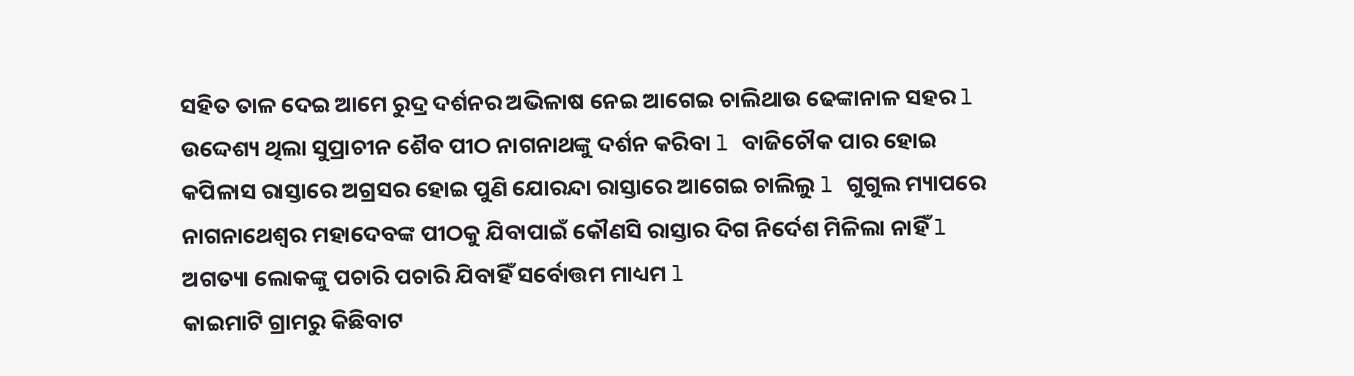ସହିତ ତାଳ ଦେଇ ଆମେ ରୁଦ୍ର ଦର୍ଶନର ଅଭିଳାଷ ନେଇ ଆଗେଇ ଚାଲିଥାଉ ଢେଙ୍କାନାଳ ସହର l ଉଦ୍ଦେଶ୍ୟ ଥିଲା ସୁପ୍ରାଚୀନ ଶୈବ ପୀଠ ନାଗନାଥଙ୍କୁ ଦର୍ଶନ କରିବା l ବାଜିଚୌକ ପାର ହୋଇ କପିଳାସ ରାସ୍ତାରେ ଅଗ୍ରସର ହୋଇ ପୁଣି ଯୋରନ୍ଦା ରାସ୍ତାରେ ଆଗେଇ ଚାଲିଲୁ l ଗୁଗୁଲ ମ୍ୟାପରେ ନାଗନାଥେଶ୍ୱର ମହାଦେବଙ୍କ ପୀଠକୁ ଯିବାପାଇଁ କୌଣସି ରାସ୍ତାର ଦିଗ ନିର୍ଦେଶ ମିଳିଲା ନାହିଁ l ଅଗତ୍ୟା ଲୋକଙ୍କୁ ପଚାରି ପଚାରି ଯିବାହିଁ ସର୍ବୋତ୍ତମ ମାଧ୍ୟମ l
କାଇମାଟି ଗ୍ରାମରୁ କିଛିବାଟ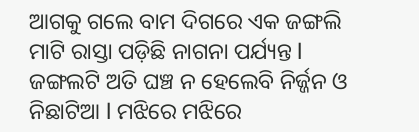ଆଗକୁ ଗଲେ ବାମ ଦିଗରେ ଏକ ଜଙ୍ଗଲି ମାଟି ରାସ୍ତା ପଡ଼ିଛି ନାଗନା ପର୍ଯ୍ୟନ୍ତ l ଜଙ୍ଗଲଟି ଅତି ଘଞ୍ଚ ନ ହେଲେବି ନିର୍ଜ୍ଜନ ଓ ନିଛାଟିଆ l ମଝିରେ ମଝିରେ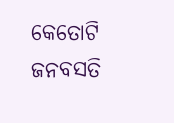କେତୋଟି ଜନବସତି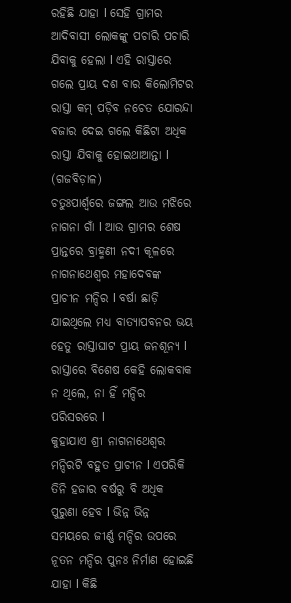ରହିଛି ଯାହା l ସେହି ଗ୍ରାମର ଆଦିବାସୀ ଲୋକଙ୍କୁ ପଚାରି ପଚାରି ଯିବାକୁ ହେଲା l ଏହି ରାସ୍ତାରେ ଗଲେ ପ୍ରାୟ ଦଶ ବାର କିଲୋମିଟର ରାସ୍ତା କମ୍ ପଡ଼ିବ ନଚେତ ଯୋରନ୍ଦା ବଜାର ଦେଇ ଗଲେ କିଛିଟା ଅଧିକ ରାସ୍ତା ଯିବାକୁ ହୋଇଥାଆନ୍ତା l
(ଗଜବିଡ଼ାଳ)
ଚତୁଃପାର୍ଶ୍ୱରେ ଜଙ୍ଗଲ ଆଉ ମଝିରେ ନାଗନା ଗାଁ l ଆଉ ଗ୍ରାମର ଶେଷ ପ୍ରାନ୍ତରେ ବ୍ରାହ୍ମଣୀ ନଦୀ କୂଳରେ ନାଗନାଥେଶ୍ୱର ମହାଦେବଙ୍କ ପ୍ରାଚୀନ ମନ୍ଦିର l ବର୍ଷା ଛାଡ଼ି ଯାଇଥିଲେ ମଧ୍ୟ ବାତ୍ୟାପବନର ଭୟ ହେତୁ ରାସ୍ତାଘାଟ ପ୍ରାୟ ଜନଶୂନ୍ୟ l ରାସ୍ତାରେ ବିଶେଷ କେହି ଲୋକବାକ ନ ଥିଲେ, ନା ହିଁ ମନ୍ଦିର ପରିସରରେ l
କୁହାଯାଏ ଶ୍ରୀ ନାଗନାଥେଶ୍ୱର ମନ୍ଦିରଟି ବହୁତ ପ୍ରାଚୀନ l ଏପରିକି ତିନି ହଜାର ବର୍ଷରୁ ବି ଅଧିକ ପୁରୁଣା ହେବ l ଭିନ୍ନ ଭିନ୍ନ ସମୟରେ ଜୀର୍ଣ୍ଣ ମନ୍ଦିର ଉପରେ ନୂତନ ମନ୍ଦିର ପୁନଃ ନିର୍ମାଣ ହୋଇଛି ଯାହା l କିଛି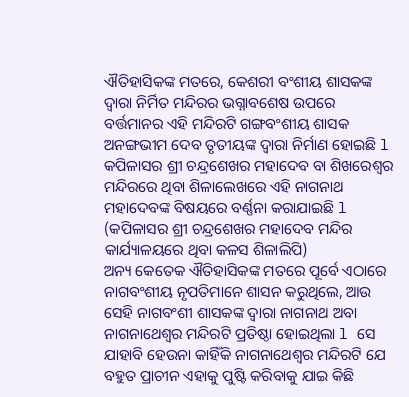ଐତିହାସିକଙ୍କ ମତରେ, କେଶରୀ ବଂଶୀୟ ଶାସକଙ୍କ ଦ୍ୱାରା ନିର୍ମିତ ମନ୍ଦିରର ଭଗ୍ନାବଶେଷ ଉପରେ ବର୍ତ୍ତମାନର ଏହି ମନ୍ଦିରଟି ଗଙ୍ଗବଂଶୀୟ ଶାସକ ଅନଙ୍ଗଭୀମ ଦେବ ତୃତୀୟଙ୍କ ଦ୍ୱାରା ନିର୍ମାଣ ହୋଇଛି l କପିଳାସର ଶ୍ରୀ ଚନ୍ଦ୍ରଶେଖର ମହାଦେବ ବା ଶିଖରେଶ୍ୱର ମନ୍ଦିରରେ ଥିବା ଶିଳାଲେଖରେ ଏହି ନାଗନାଥ ମହାଦେବଙ୍କ ବିଷୟରେ ବର୍ଣ୍ଣନା କରାଯାଇଛି l
(କପିଳାସର ଶ୍ରୀ ଚନ୍ଦ୍ରଶେଖର ମହାଦେବ ମନ୍ଦିର କାର୍ଯ୍ୟାଳୟରେ ଥିବା କଳସ ଶିଳାଲିପି)
ଅନ୍ୟ କେତେକ ଐତିହାସିକଙ୍କ ମତରେ ପୂର୍ବେ ଏଠାରେ ନାଗବଂଶୀୟ ନୃପତିମାନେ ଶାସନ କରୁଥିଲେ, ଆଉ ସେହି ନାଗବଂଶୀ ଶାସକଙ୍କ ଦ୍ୱାରା ନାଗନାଥ ଅବା ନାଗନାଥେଶ୍ୱର ମନ୍ଦିରଟି ପ୍ରତିଷ୍ଠା ହୋଇଥିଲା l ସେ ଯାହାବି ହେଉନା କାହିଁକି ନାଗନାଥେଶ୍ୱର ମନ୍ଦିରଟି ଯେ ବହୁତ ପ୍ରାଚୀନ ଏହାକୁ ପୁଷ୍ଟି କରିବାକୁ ଯାଇ କିଛି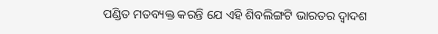ପଣ୍ଡିତ ମତବ୍ୟକ୍ତ କରନ୍ତି ଯେ ଏହି ଶିବଲିଙ୍ଗଟି ଭାରତର ଦ୍ୱାଦଶ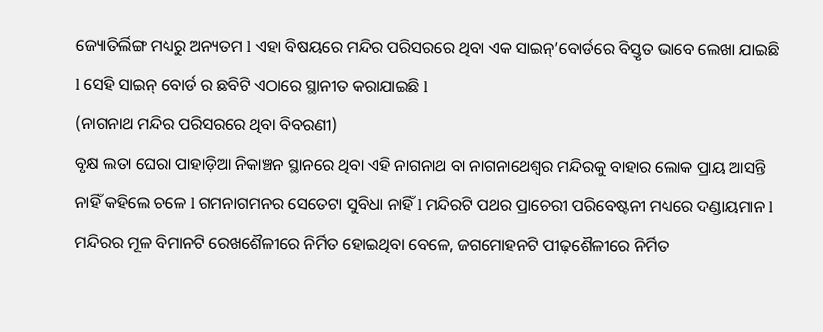ଜ୍ୟୋତିର୍ଲିଙ୍ଗ ମଧ୍ୟରୁ ଅନ୍ୟତମ l ଏହା ବିଷୟରେ ମନ୍ଦିର ପରିସରରେ ଥିବା ଏକ ସାଇନ୍’ବୋର୍ଡରେ ବିସ୍ତୃତ ଭାବେ ଲେଖା ଯାଇଛି l ସେହି ସାଇନ୍ ବୋର୍ଡ ର ଛବିଟି ଏଠାରେ ସ୍ଥାନୀତ କରାଯାଇଛି l
(ନାଗନାଥ ମନ୍ଦିର ପରିସରରେ ଥିବା ବିବରଣୀ)
ବୃକ୍ଷ ଲତା ଘେରା ପାହାଡ଼ିଆ ନିକାଞ୍ଚନ ସ୍ଥାନରେ ଥିବା ଏହି ନାଗନାଥ ବା ନାଗନାଥେଶ୍ୱର ମନ୍ଦିରକୁ ବାହାର ଲୋକ ପ୍ରାୟ ଆସନ୍ତି ନାହିଁ କହିଲେ ଚଳେ l ଗମନାଗମନର ସେତେଟା ସୁବିଧା ନାହିଁ l ମନ୍ଦିରଟି ପଥର ପ୍ରାଚେରୀ ପରିବେଷ୍ଟନୀ ମଧ୍ୟରେ ଦଣ୍ଡାୟମାନ l ମନ୍ଦିରର ମୂଳ ବିମାନଟି ରେଖଶୈଳୀରେ ନିର୍ମିତ ହୋଇଥିବା ବେଳେ, ଜଗମୋହନଟି ପୀଢ଼ଶୈଳୀରେ ନିର୍ମିତ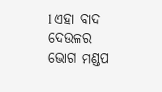l ଏହା ବାଦ ଦେଉଳର ଭୋଗ ମଣ୍ଡପ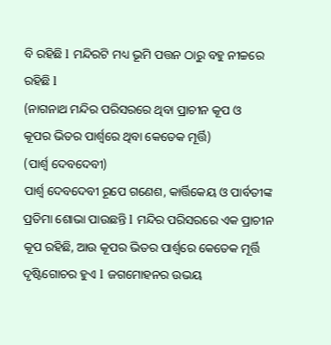ବି ରହିଛି l ମନ୍ଦିରଟି ମଧ୍ୟ ଭୂମି ପତ୍ତନ ଠାରୁ ବହୁ ନୀଚ୍ଚରେ ରହିଛି l
(ନାଗନାଥ ମନ୍ଦିର ପରିସରରେ ଥିବା ପ୍ରାଚୀନ କୂପ ଓ
କୂପର ଭିତର ପାର୍ଶ୍ୱରେ ଥିବା କେତେକ ମୂର୍ତ୍ତି)
(ପାର୍ଶ୍ୱ ଦେବଦେବୀ)
ପାର୍ଶ୍ୱ ଦେବଦେବୀ ରୂପେ ଗଣେଶ, କାର୍ତ୍ତିକେୟ ଓ ପାର୍ବତୀଙ୍କ ପ୍ରତିମା ଶୋଭା ପାଉଛନ୍ତି l ମନ୍ଦିର ପରିସରରେ ଏକ ପ୍ରାଚୀନ କୂପ ରହିଛି, ଆଉ କୂପର ଭିତର ପାର୍ଶ୍ୱରେ କେତେକ ମୂର୍ତ୍ତି ଦୃଷ୍ଟିଗୋଚର ହୁଏ l ଜଗମୋହନର ଉଭୟ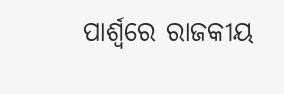ପାର୍ଶ୍ୱରେ ରାଜକୀୟ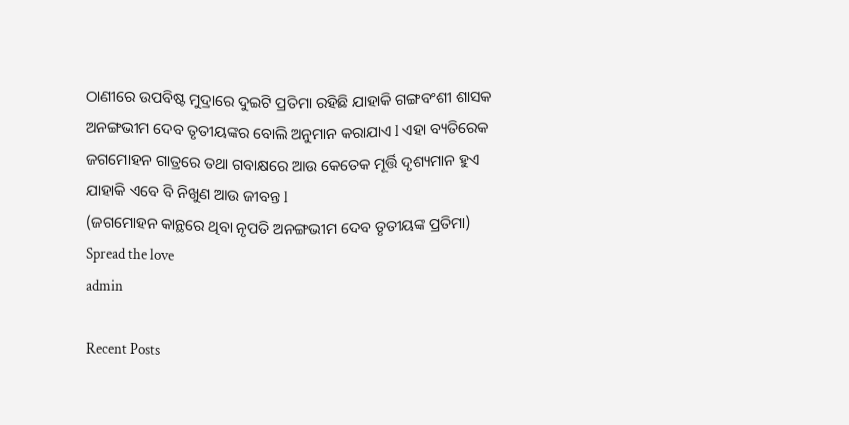ଠାଣୀରେ ଉପବିଷ୍ଟ ମୁଦ୍ରାରେ ଦୁଇଟି ପ୍ରତିମା ରହିଛି ଯାହାକି ଗଙ୍ଗବଂଶୀ ଶାସକ ଅନଙ୍ଗଭୀମ ଦେବ ତୃତୀୟଙ୍କର ବୋଲି ଅନୁମାନ କରାଯାଏ l ଏହା ବ୍ୟତିରେକ ଜଗମୋହନ ଗାତ୍ରରେ ତଥା ଗବାକ୍ଷରେ ଆଉ କେତେକ ମୂର୍ତ୍ତି ଦୃଶ୍ୟମାନ ହୁଏ ଯାହାକି ଏବେ ବି ନିଖୁଣ ଆଉ ଜୀବନ୍ତ l
(ଜଗମୋହନ କାନ୍ଥରେ ଥିବା ନୃପତି ଅନଙ୍ଗଭୀମ ଦେବ ତୃତୀୟଙ୍କ ପ୍ରତିମା)
Spread the love
admin

Recent Posts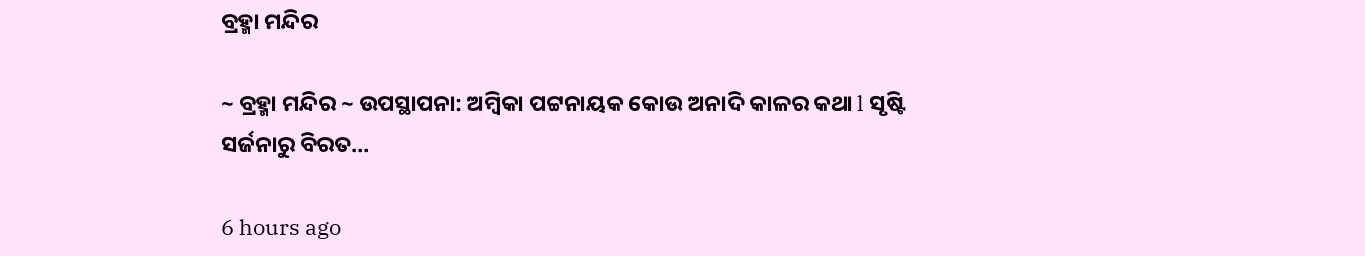ବ୍ରହ୍ମା ମନ୍ଦିର

~ ବ୍ରହ୍ମା ମନ୍ଦିର ~ ଉପସ୍ଥାପନା: ଅମ୍ବିକା ପଟ୍ଟନାୟକ କୋଉ ଅନାଦି କାଳର କଥା l ସୃଷ୍ଟି ସର୍ଜନାରୁ ବିରତ…

6 hours ago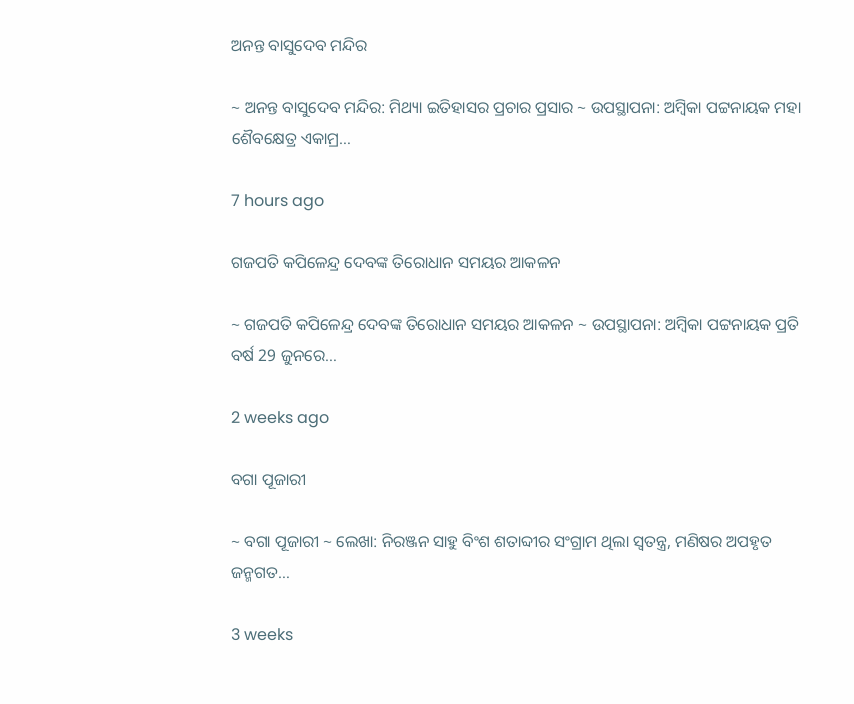ଅନନ୍ତ ବାସୁଦେବ ମନ୍ଦିର

~ ଅନନ୍ତ ବାସୁଦେବ ମନ୍ଦିର: ମିଥ୍ୟା ଇତିହାସର ପ୍ରଚାର ପ୍ରସାର ~ ଉପସ୍ଥାପନା: ଅମ୍ବିକା ପଟ୍ଟନାୟକ ମହା ଶୈବକ୍ଷେତ୍ର ଏକାମ୍ର…

7 hours ago

ଗଜପତି କପିଳେନ୍ଦ୍ର ଦେବଙ୍କ ତିରୋଧାନ ସମୟର ଆକଳନ

~ ଗଜପତି କପିଳେନ୍ଦ୍ର ଦେବଙ୍କ ତିରୋଧାନ ସମୟର ଆକଳନ ~ ଉପସ୍ଥାପନା: ଅମ୍ବିକା ପଟ୍ଟନାୟକ ପ୍ରତି ବର୍ଷ 29 ଜୁନରେ…

2 weeks ago

ବଗା ପୂଜାରୀ

~ ବଗା ପୂଜାରୀ ~ ଲେଖା: ନିରଞ୍ଜନ ସାହୁ ବିଂଶ ଶତାବ୍ଦୀର ସଂଗ୍ରାମ ଥିଲା ସ୍ଵତନ୍ତ୍ର, ମଣିଷର ଅପହୃତ ଜନ୍ମଗତ…

3 weeks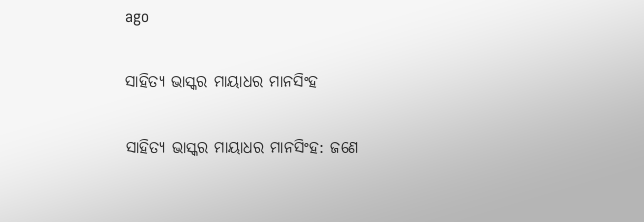ago

ସାହିତ୍ୟ ଭାସ୍କର ମାୟାଧର ମାନସିଂହ

ସାହିତ୍ୟ ଭାସ୍କର ମାୟାଧର ମାନସିଂହ: ଜଣେ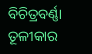ବିଚିତ୍ରବର୍ଣ୍ଣା ତୂଳୀକାର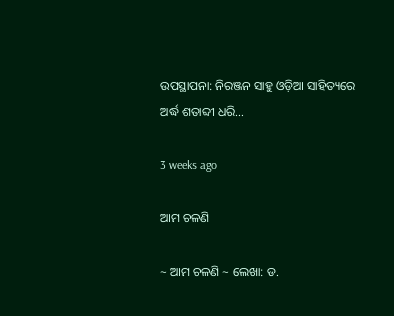ଉପସ୍ଥାପନା: ନିରଞ୍ଜନ ସାହୁ ଓଡ଼ିଆ ସାହିତ୍ୟରେ ଅର୍ଦ୍ଧ ଶତାବ୍ଦୀ ଧରି…

3 weeks ago

ଆମ ଚଳଣି

~ ଆମ ଚଳଣି ~ ଲେଖା: ଡ.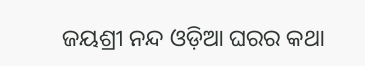ଜୟଶ୍ରୀ ନନ୍ଦ ଓଡ଼ିଆ ଘରର କଥା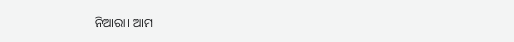ନିଆରା। ଆମ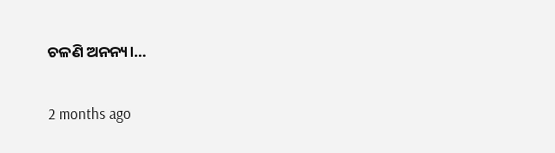ଚଳଣି ଅନନ୍ୟ।…

2 months ago